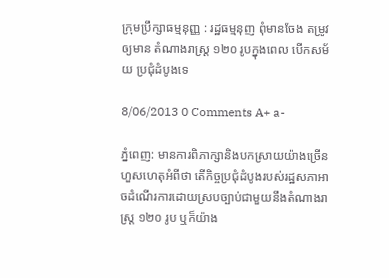ក្រុមប្រឹក្សាធម្មនុញ្ញ : រដ្ឋធម្មនុញ ពុំមានចែង តម្រូវឲ្យមាន តំណាងរាស្ត្រ ១២០ រូបក្នុងពេល បើកសម័យ ប្រជុំដំបូងទេ

8/06/2013 0 Comments A+ a-

ភ្នំពេញ: មានការពិភាក្សានិងបកស្រាយយ៉ាងច្រើនហួសហេតុអំពីថា តើកិច្ចប្រជុំដំបូងរបស់រដ្ឋសភាអាចដំណើរការដោយស្របច្បាប់ជាមួយនឹងតំណាងរាស្ត្រ ១២០ រូប ឬក៏យ៉ាង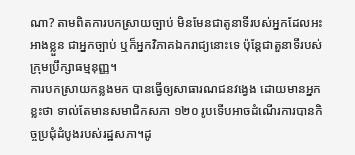ណា? តាមពិតការបកស្រាយច្បាប់ មិនមែនជាតូនាទីរបស់អ្នកដែលអះអាងខ្លួន ជាអ្នកច្បាប់ ឬក៏អ្នកវិភាគឯករាជ្យនោះទេ ប៉ុន្តែជាតួនាទីរបស់ក្រុមប្រឹក្សាធម្មនុញ្ញ។
ការបកស្រាយកន្លងមក បានធ្វើឲ្យសាធារណជនវង្វេង ដោយមានអ្នកខ្លះថា ទាល់តែមានសមាជិកសភា ១២០ រូបទើបអាចដំណើរការបានកិច្ចប្រជុំដំបូងរបស់រដ្ឋសភា។ដូ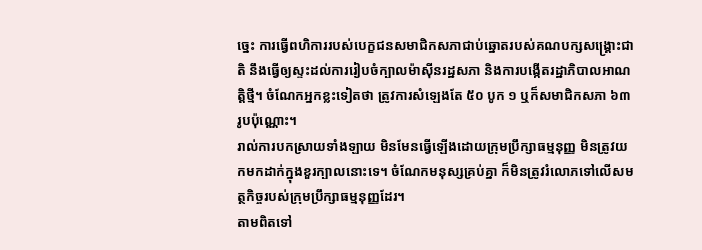ច្នេះ ការធ្វើពហិការរបស់បេក្ខជនសមាជិកសភាជាប់ឆ្នោតរបស់គណបក្សសង្គ្រោះជាតិ នឹងធ្វើឲ្យស្ទះដល់ការរៀបចំក្បាលម៉ាស៊ីនរដ្ឋសភា និងការបង្កើតរដ្ឋាភិបាលអាណត្តិថ្មី។ ចំណែកអ្នកខ្លះទៀតថា ត្រូវការសំឡេងតែ ៥០ បូក ១ ឬក៏សមាជិកសភា ៦៣ រូបប៉ុណ្ណោះ។
រាល់ការបកស្រាយទាំងឡាយ មិនមែនធ្វើឡើងដោយក្រុមប្រឹក្សាធម្មនុញ្ញ មិនត្រូវយកមកដាក់ក្នុងខួរក្បាលនោះទេ។ ចំណែកមនុស្សគ្រប់គ្នា ក៏មិនត្រូវរំលោភទៅលើសមត្ថកិច្ចរបស់ក្រុមប្រឹក្សាធម្មនុញ្ញដែរ។
តាមពិតទៅ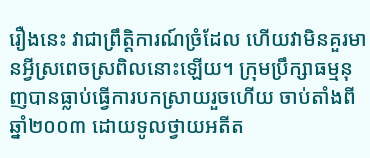រឿងនេះ វាជាព្រឹត្តិការណ៍ច្រំដែល ហើយវាមិនគួរមានអ្វីស្រពេចស្រពិលនោះឡើយ។ ក្រុមប្រឹក្សាធម្មនុញបានធ្លាប់ធ្វើការបកស្រាយរួចហើយ ចាប់តាំងពីឆ្នាំ២០០៣ ដោយទូលថ្វាយអតីត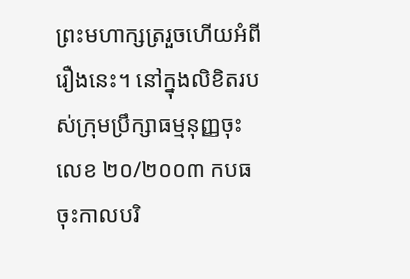ព្រះមហាក្សត្ររួចហើយអំពីរឿងនេះ។ នៅក្នុងលិខិតរបស់ក្រុមប្រឹក្សាធម្មនុញ្ញចុះលេខ ២០/២០០៣ កបធ ចុះកាលបរិ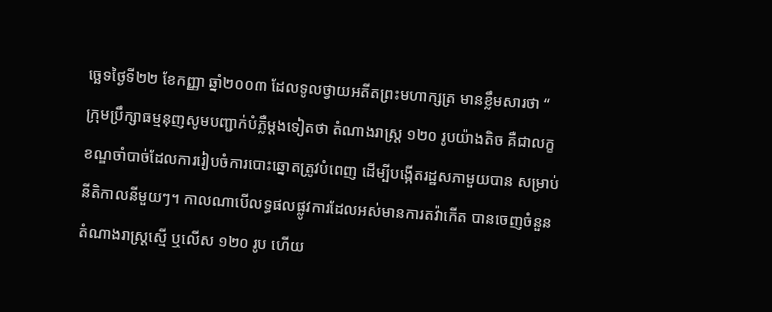ច្ឆេទថ្ងៃទី២២ ខែកញ្ញា ឆ្នាំ២០០៣ ដែលទូលថ្វាយអតីតព្រះមហាក្សត្រ មានខ្លឹមសារថា “ ក្រុមប្រឹក្សាធម្មនុញសូមបញ្ជាក់បំភ្លឺម្តងទៀតថា តំណាងរាស្ត្រ ១២០ រូបយ៉ាងតិច គឺជាលក្ខខណ្ឌចាំបាច់ដែលការរៀបចំការបោះឆ្នោតត្រូវបំពេញ ដើម្បីបង្កើតរដ្ឋសភាមួយបាន សម្រាប់នីតិកាលនីមួយៗ។ កាលណាបើលទ្ធផលផ្លូវការដែលអស់មានការតវ៉ាកើត បានចេញចំនួនតំណាងរាស្ត្រស្មើ ឬលើស ១២០ រូប ហើយ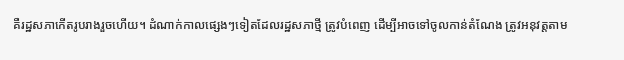គឺរដ្ឋសភាកើតរូបរាងរួចហើយ។ ដំណាក់កាលផ្សេងៗទៀតដែលរដ្ឋសភាថ្មី ត្រូវបំពេញ ដើម្បីអាចទៅចូលកាន់តំណែង ត្រូវអនុវត្តតាម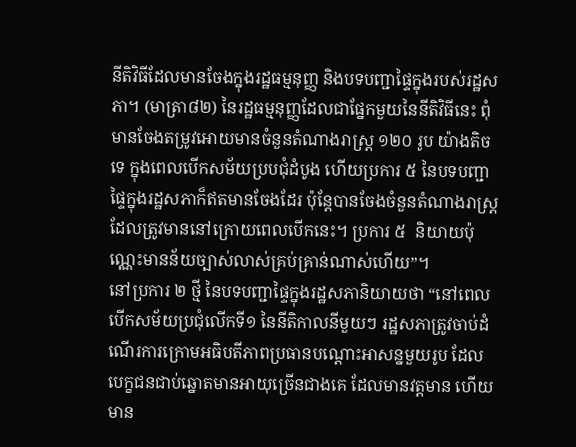នីតិវិធីដែលមានចែងក្នុងរដ្ឋធម្មនុញ្ញ និងបទបញ្ជាផ្ទៃក្នុងរបស់រដ្ឋសភា។ (មាត្រា៨២) នៃរដ្ឋធម្មនុញ្ញដែលជាផ្នែកមួយនៃនីតិវិធីនេះ ពុំមានចែងតម្រូវអោយមានចំនួនតំណាងរាស្ត្រ ១២០ រូប យ៉ាងតិចទេ ក្នុងពេលបើកសម័យប្របជុំដំបូង ហើយប្រការ ៥ នៃបទបញ្ជាផ្ទៃក្នុងរដ្ឋសភាក៏ឥតមានចែងដែរ ប៉ុន្តែបានចែងចំនួនតំណាងរាស្ត្រដែលត្រូវមាននៅក្រោយពេលបើកនេះ។ ប្រការ ៥  និយាយប៉ុណ្ណេះមានន័យច្បាស់លាស់គ្រប់គ្រាន់ណាស់ហើយ”។
នៅប្រការ ២ ថ្មី នៃបទបញ្ជាផ្ទៃក្នុងរដ្ឋសភានិយាយថា “នៅពេលបើកសម័យប្រជុំលើកទី១ នៃនីតិកាលនីមួយៗ រដ្ឋសភាត្រូវចាប់ដំណើរការក្រោមអធិបតីភាពប្រធានបណ្តោះអាសន្នមួយរូប ដែលបេក្ខជនជាប់ឆ្នោតមានអាយុច្រើនជាងគេ ដែលមានវត្តមាន ហើយមាន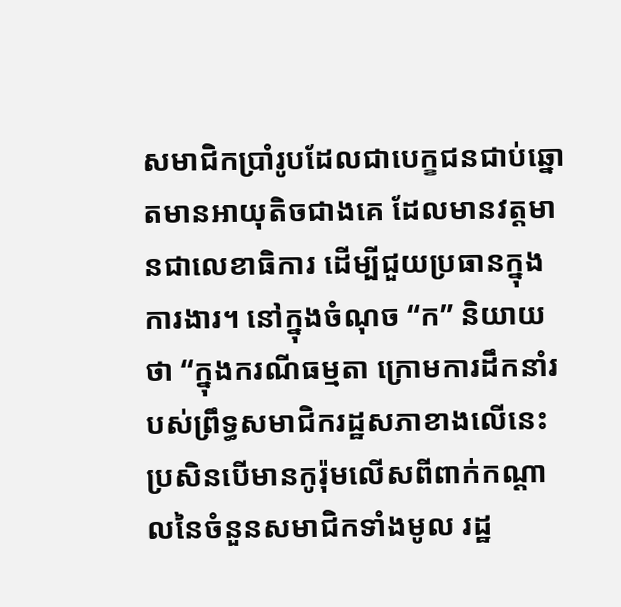សមាជិកប្រាំរូបដែលជាបេក្ខជនជាប់ឆ្នោតមានអាយុតិចជាងគេ ដែលមានវត្តមានជាលេខាធិការ ដើម្បីជួយប្រធានក្នុងការងារ។ នៅក្នុងចំណុច “ក” និយាយថា “ក្នុងករណីធម្មតា ក្រោមការដឹកនាំរបស់ព្រឹទ្ធសមាជិករដ្ឋសភាខាងលើនេះ ប្រសិនបើមានកូរ៉ុមលើសពីពាក់កណ្តាលនៃចំនួនសមាជិកទាំងមូល រដ្ឋ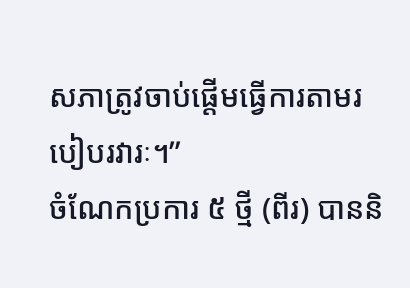សភាត្រូវចាប់ផ្តើមធ្វើការតាមរបៀបរវារៈ។”
ចំណែកប្រការ ៥ ថ្មី (ពីរ) បាននិ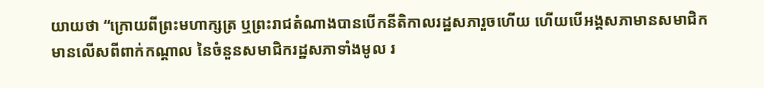យាយថា “ក្រោយពីព្រះមហាក្សត្រ ឬព្រះរាជតំណាងបានបើកនីតិកាលរដ្ឋសភារួចហើយ ហើយបើអង្គសភាមានសមាជិកមានលើសពីពាក់កណ្តាល នៃចំនួនសមាជិករដ្ឋសភាទាំងមូល រ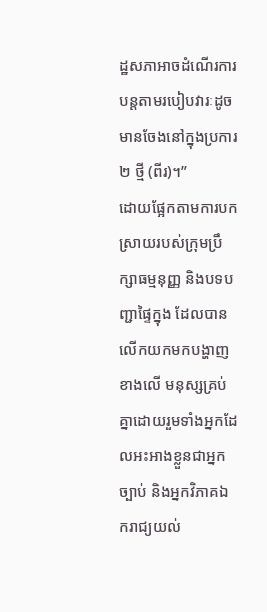ដ្ឋសភាអាចដំណើរការបន្តតាមរបៀបវារៈដូចមានចែងនៅក្នុងប្រការ ២ ថ្មី (ពីរ)។”
ដោយផ្អែកតាមការបកស្រាយរបស់ក្រុមប្រឹក្សាធម្មនុញ្ញ និងបទបញ្ជាផ្ទៃក្នុង ដែលបានលើកយកមកបង្ហាញខាងលើ មនុស្សគ្រប់គ្នាដោយរួមទាំងអ្នកដែលអះអាងខ្លួនជាអ្នកច្បាប់ និងអ្នកវិភាគឯករាជ្យយល់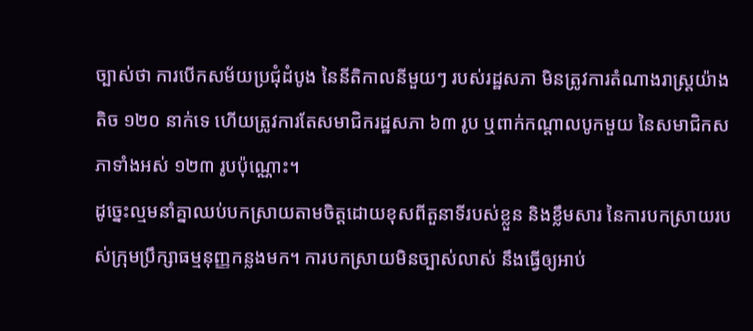ច្បាស់ថា ការបើកសម័យប្រជុំដំបូង នៃនីតិកាលនីមួយៗ របស់រដ្ឋសភា មិនត្រូវការតំណាងរាស្ត្រយ៉ាងតិច ១២០ នាក់ទេ ហើយត្រូវការតែសមាជិករដ្ឋសភា ៦៣ រូប ឬពាក់កណ្តាលបូកមួយ នៃសមាជិកសភាទាំងអស់ ១២៣ រូបប៉ុណ្ណោះ។
ដូច្នេះល្មមនាំគ្នាឈប់បកស្រាយតាមចិត្តដោយខុសពីតួនាទីរបស់ខ្លួន និងខ្លឹមសារ នៃការបកស្រាយរបស់ក្រុមប្រឹក្សាធម្មនុញ្ញកន្លងមក។ ការបកស្រាយមិនច្បាស់លាស់ នឹងធ្វើឲ្យអាប់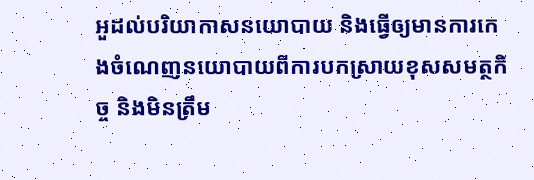អួដល់បរិយាកាសនយោបាយ និងធ្វើឲ្យមានការកេងចំណេញនយោបាយពីការបកស្រាយខុសសមត្ថកិច្ច និងមិនត្រឹម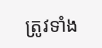ត្រូវទាំង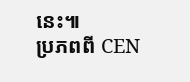នេះ៕
ប្រភពពី CEN